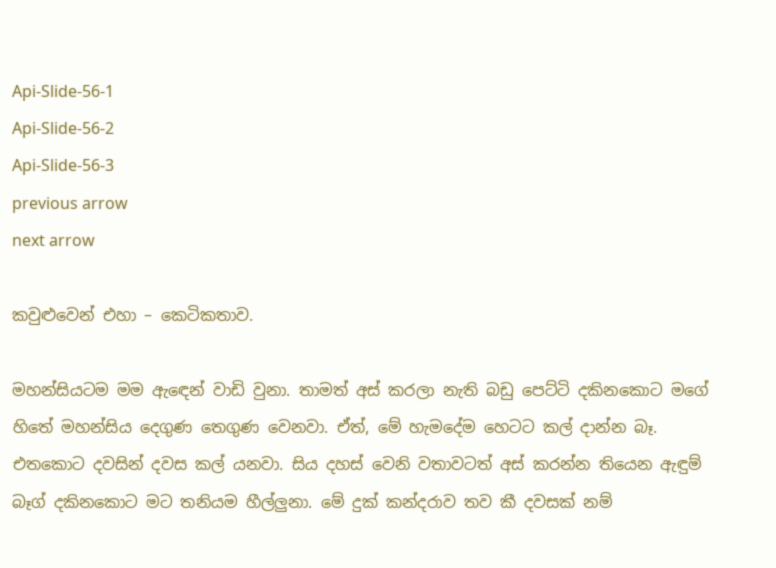Api-Slide-56-1
Api-Slide-56-2
Api-Slide-56-3
previous arrow
next arrow

කවුළුවෙන් එහා – කෙටිකතාව.

මහන්සියටම මම ඇඳෙන් වාඩි වුනා. තාමත් අස් කරලා නැති බඩු පෙට්ටි දකිනකොට මගේ හිතේ මහන්සිය දෙගුණ තෙගුණ වෙනවා. ඒත්, මේ හැමදේම හෙටට කල් දාන්න බෑ. එතකොට දවසින් දවස කල් යනවා. සිය දහස් වෙනි වතාවටත් අස් කරන්න තියෙන ඇඳුම් බෑග් දකිනකොට මට තනියම හීල්ලුනා. මේ දුක් කන්දරාව තව කී දවසක් නම්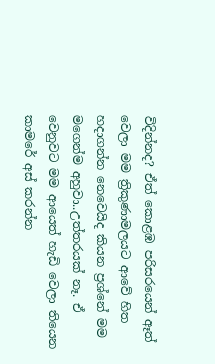විදින්නද? ඒත් කොළඹ පරිසරයෙන් ඈත් වෙලා මම ත්‍රිකුණාමලයට ආවේ හිත හදාගන්න නෙවෙයිද කියන ප්‍රශ්නේ මම මගෙන්ම අහුවා..උත්තරයක් නෑ. ඒ වෙනුවට මම ආයෙත් හැඩි වෙලා තියෙන කාමරේ අස් කරන්න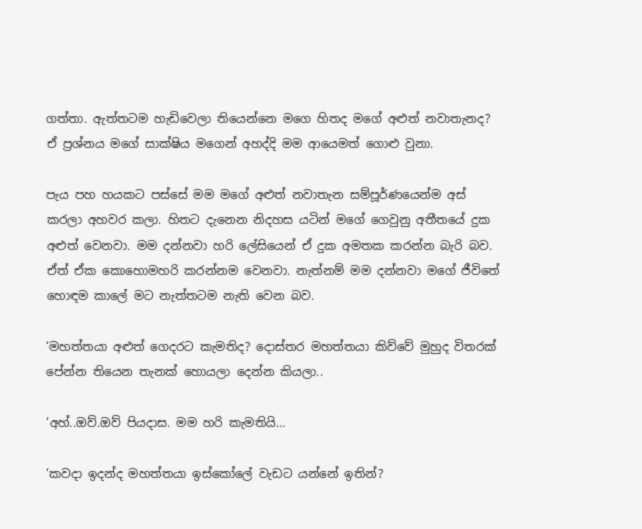ගත්තා. ඇත්තටම හැඩිවෙලා තියෙන්නෙ මගෙ හිතද මගේ අළුත් නවාතැනද? ඒ ප්‍රශ්නය මගේ සාක්ෂිය මගෙන් අහද්දි මම ආයෙමත් ගොළු වුනා.

පැය පහ හයකට පස්සේ මම මගේ අළුත් නවාතැන සම්පූර්ණයෙන්ම අස් කරලා අහවර කලා. හිතට දැනෙන නිදහස යටින් මගේ ගෙවුනු අතීතයේ දුක අළුත් වෙනවා. මම දන්නවා හරි ලේසියෙන් ඒ දුක අමතක කරන්න බැරි බව. ඒත් ඒක කොහොමහරි කරන්නම වෙනවා. නැත්නම් මම දන්නවා මගේ ජීවිතේ හොඳම කාලේ මට නැත්තටම නැති වෙන බව.

‘මහත්තයා අළුත් ගෙදරට කැමතිද? දොස්තර මහත්තයා කිව්වේ මුහුද විතරක් පේන්න තියෙන තැනක් හොයලා දෙන්න කියලා..

‘අහ්..ඔව්.ඔව් පියදාස. මම හරි කැමතියි…

‘කවදා ඉදන්ද මහත්තයා ඉස්කෝලේ වැඩට යන්නේ ඉතින්?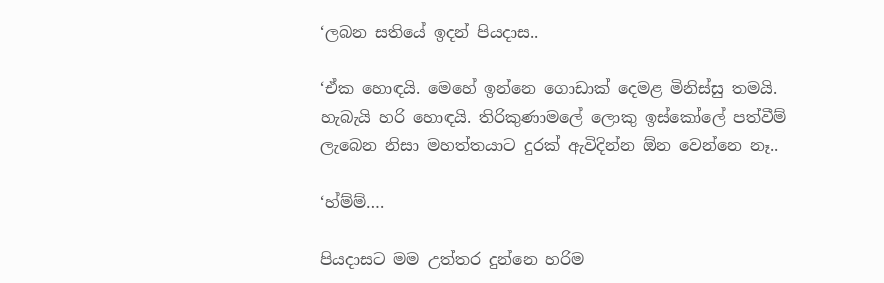‘ලබන සතියේ ඉදන් පියදාස..

‘ඒක හොඳයි. මෙහේ ඉන්නෙ ගොඩාක් දෙමළ මිනිස්සු තමයි. හැබැයි හරි හොඳයි. තිරිකුණාමලේ ලොකු ඉස්කෝලේ පත්වීම් ලැබෙන නිසා මහත්තයාට දුරක් ඇවිදින්න ඕන වෙන්නෙ නෑ..

‘හ්ම්ම්….

පියදාසට මම උත්තර දුන්නෙ හරිම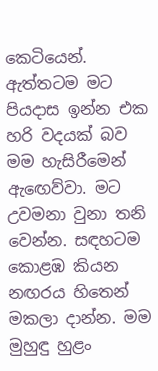කෙටියෙන්. ඇත්තටම මට පියදාස ඉන්න එක හරි වදයක් බව මම හැසිරීමෙන් ඇඟෙව්වා. මට උවමනා වුනා තනි වෙන්න. සඳහටම කොළඹ කියන නඟරය හිතෙන් මකලා දාන්න. මම මුහුඳු හුළං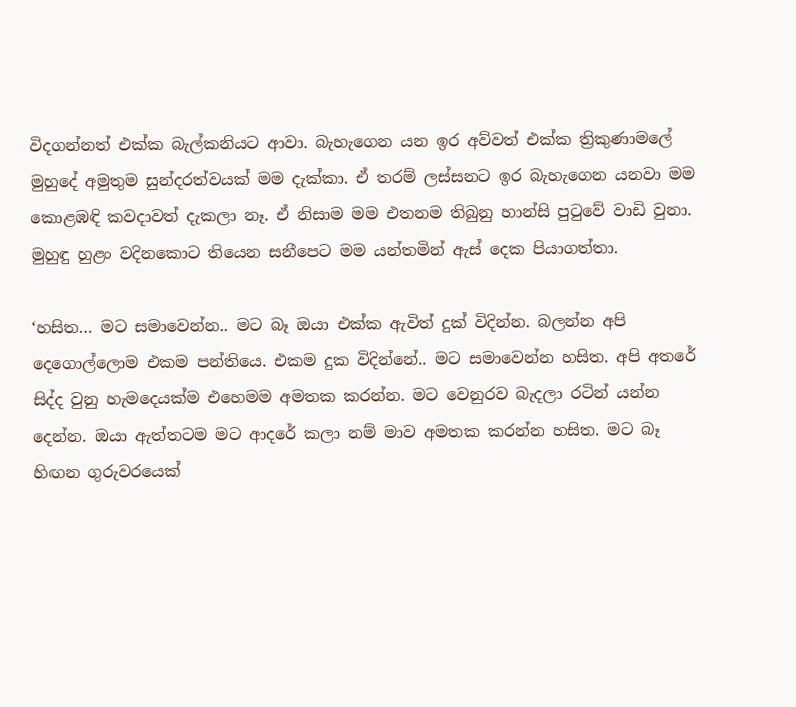විදගන්නත් එක්ක බැල්කනියට ආවා. බැහැගෙන යන ඉර අව්වත් එක්ක ත්‍රිකුණාමලේ මුහුදේ අමුතුම සුන්දරත්වයක් මම දැක්කා. ඒ තරම් ලස්සනට ඉර බැහැගෙන යනවා මම කොළඹඳි කවදාවත් දැකලා නෑ. ඒ නිසාම මම එතනම තිබුනු හාන්සි පුටුවේ වාඩි වුනා. මුහුඳු හුළං වදිනකොට තියෙන සනීපෙට මම යන්තමින් ඇස් දෙක පියාගත්තා.

‘හසිත… මට සමාවෙන්න.. මට බෑ ඔයා එක්ක ඇවිත් දුක් විදින්න. බලන්න අපි දෙගොල්ලොම එකම පන්තියෙ. එකම දුක විදින්නේ.. මට සමාවෙන්න හසිත. අපි අතරේ සිද්ද වුනු හැමදෙයක්ම එහෙමම අමතක කරන්න. මට වෙනුරව බැදලා රටින් යන්න දෙන්න. ඔයා ඇත්තටම මට ආදරේ කලා නම් මාව අමතක කරන්න හසිත. මට බෑ හිඟන ගුරුවරයෙක්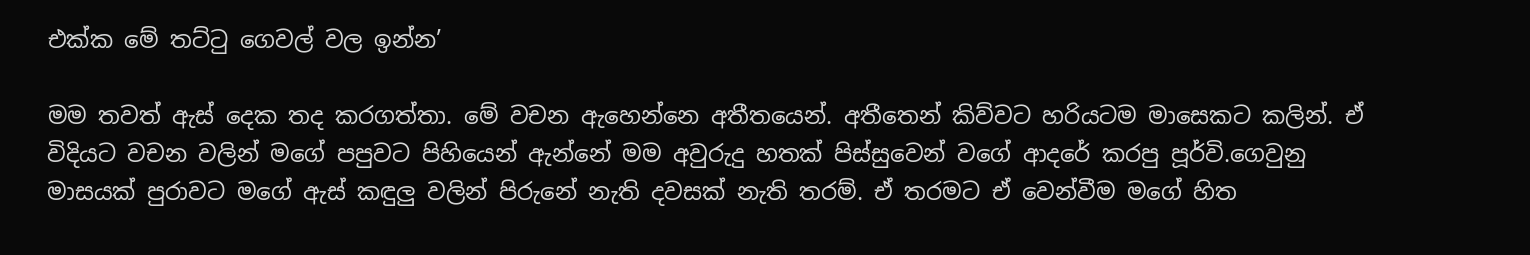එක්ක මේ තට්ටු ගෙවල් වල ඉන්න’

මම තවත් ඇස් දෙක තද කරගත්තා. මේ වචන ඇහෙන්නෙ අතීතයෙන්. අතීතෙන් කිව්වට හරියටම මාසෙකට කලින්. ඒ විදියට වචන වලින් මගේ පපුවට පිහියෙන් ඇන්නේ මම අවුරුදු හතක් පිස්සුවෙන් වගේ ආදරේ කරපු පූර්වි.ගෙවුනු මාසයක් පුරාවට මගේ ඇස් කඳුලු වලින් පිරුනේ නැති දවසක් නැති තරම්. ඒ තරමට ඒ වෙන්වීම මගේ හිත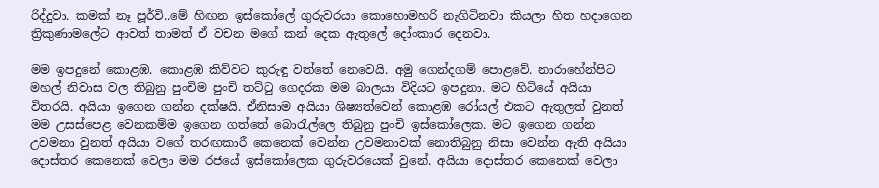රිද්දුවා. කමක් නෑ පූර්වි..මේ හිඟන ඉස්කෝලේ ගුරුවරයා කොහොමහරි නැගිටිනවා කියලා හිත හදාගෙන ත්‍රිකුණාමලේට ආවත් තාමත් ඒ වචන මගේ කන් දෙක ඇතුලේ දෝංකාර දෙනවා.

මම ඉපදුනේ කොළඹ. කොළඹ කිව්වට කුරුඳු වත්තේ නෙවෙයි. අමු ගෙන්දගම් පොළවේ. නාරාහේන්පිට මහල් නිවාස වල තිබුනු පුංචිම පුංචි තට්ටු ගෙදරක මම බාලයා විදියට ඉපදුනා. මට හිටියේ අයියා විතරයි. අයියා ඉගෙන ගන්න දක්ෂයි. ඒනිසාම අයියා ශිෂ්‍යත්වෙන් කොළඹ රෝයල් එකට ඇතුලත් වුනත් මම උසස්පෙළ වෙනකම්ම ඉගෙන ගත්තේ බොරැල්ලෙ තිබුනු පුංචි ඉස්කෝලෙක. මට ඉගෙන ගන්න උවමනා වුනත් අයියා වගේ තරඟකාරී කෙනෙක් වෙන්න උවමනාවක් නොතිබුනු නිසා වෙන්න ඇති අයියා දොස්තර කෙනෙක් වෙලා මම රජයේ ඉස්කෝලෙක ගුරුවරයෙක් වුනේ. අයියා දොස්තර කෙනෙක් වෙලා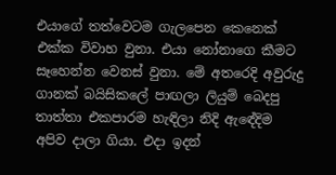එයාගේ තත්වෙටම ගැලපෙන කෙනෙක් එක්ක විවාහ වුනා. එයා නෝනාගෙ කීමට සෑහෙන්න වෙනස් වුනා. මේ අතරෙදි අවුරුදු ගානක් බයිසිකලේ පාඟලා ලියුම් බෙදපු තාත්තා එකපාරම හැඳිලා නිදි ඇඳේදිම අපිව දාලා ගියා. එදා ඉදන්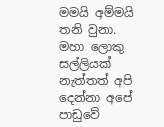මමයි අම්මයි තනි වුනා. මහා ලොකු සල්ලියක් නැත්තත් අපි දෙන්නා අපේ පාඩුවේ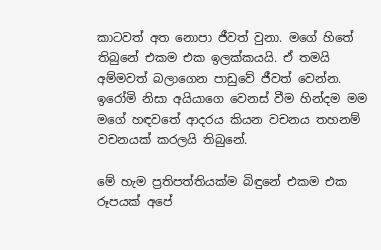කාටවත් අත නොපා ජීවත් වුනා. මගේ හිතේ තිබුනේ එකම එක ඉලක්කයයි. ඒ තමයි අම්මවත් බලාගෙන පාඩුවේ ජීවත් වෙන්න. ඉරෝමි නිසා අයියාගෙ වෙනස් වීම හින්දම මම මගේ හඳවතේ ආදරය කියන වචනය තහනම් වචනයක් කරලයි තිබුනේ.

මේ හැම ප්‍රතිපත්තියක්ම බිඳුනේ එකම එක රූපයක් අපේ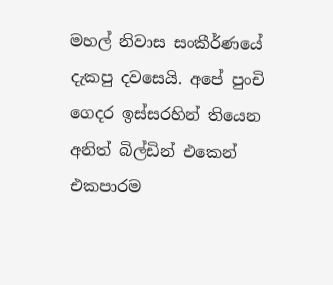මහල් නිවාස සංකීර්ණයේ දැකපු දවසෙයි. අපේ පුංචි ගෙදර ඉස්සරහින් තියෙන අනිත් බිල්ඩින් එකෙන් එකපාරම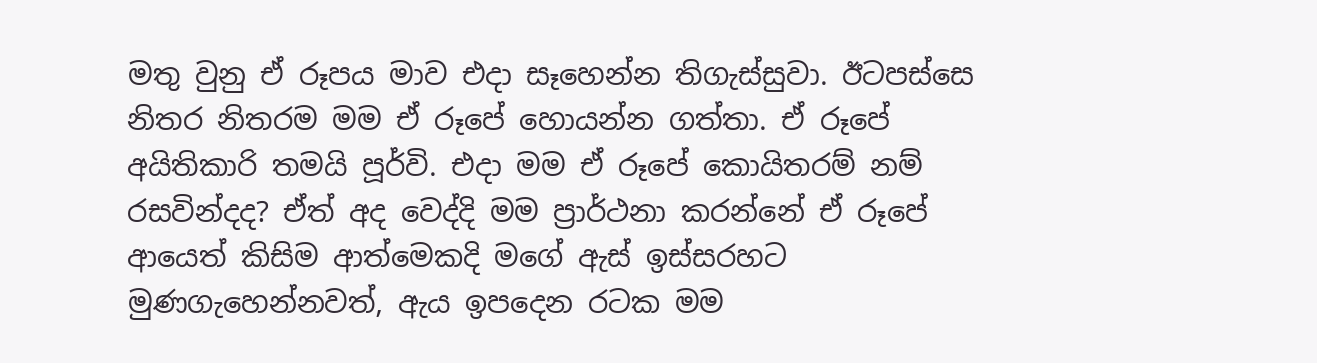මතු වුනු ඒ රූපය මාව එදා සෑහෙන්න තිගැස්සුවා. ඊටපස්සෙ නිතර නිතරම මම ඒ රූපේ හොයන්න ගත්තා. ඒ රූපේ අයිතිකාරි තමයි පූර්වි. එදා මම ඒ රූපේ කොයිතරම් නම් රසවින්දද? ඒත් අද වෙද්දි මම ප්‍රාර්ථනා කරන්නේ ඒ රූපේ ආයෙත් කිසිම ආත්මෙකදි මගේ ඇස් ඉස්සරහට මුණගැහෙන්නවත්, ඇය ඉපදෙන රටක මම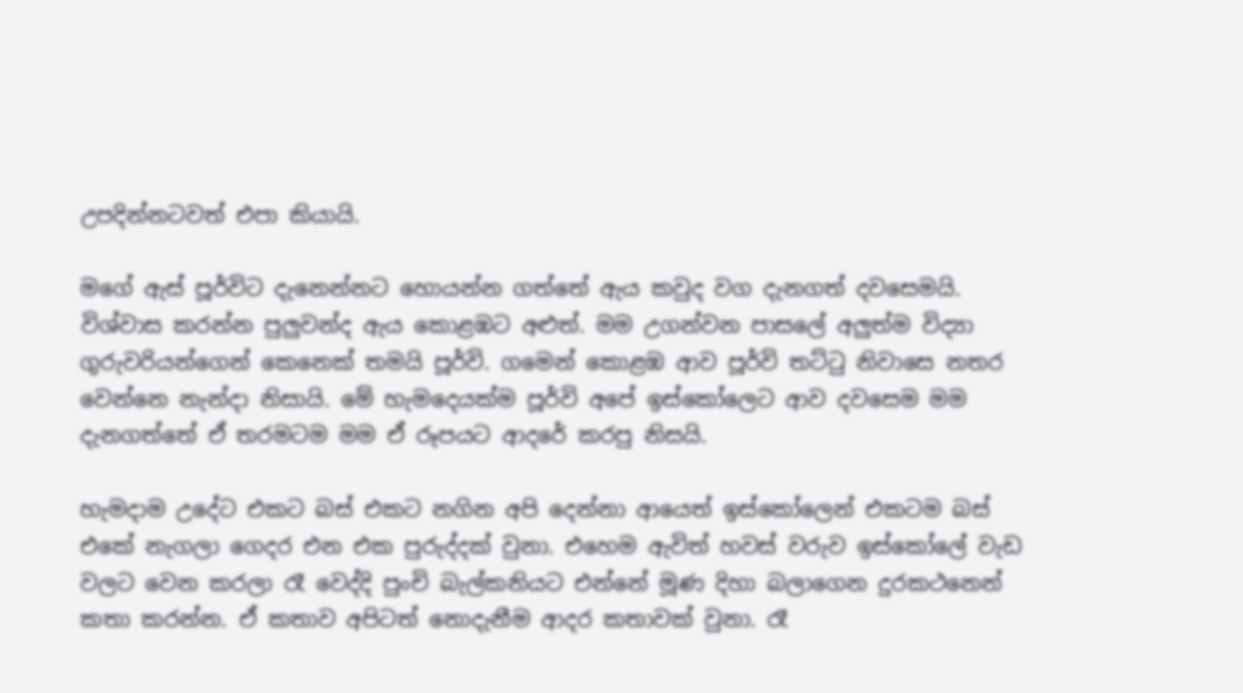උපදින්නටවත් එපා කියායි.

මගේ ඇස් පූර්විට දැනෙන්නට හොයන්න ගත්තේ ඇය කවුද වග දැනගත් දවසෙමයි. විශ්වාස කරන්න පුලුවන්ද ඇය කොළඹට අළුත්. මම උගන්වන පාසලේ අලුත්ම විද්‍යා ගුරුවරියන්ගෙන් කෙනෙක් තමයි පූර්වි. ගමෙන් කොළඹ ආව පූර්වි තට්ටු නිවාසෙ නතර වෙන්නෙ නැන්දා නිසායි. මේ හැමදෙයක්ම පූර්වි අපේ ඉස්කෝලෙට ආව දවසෙම මම දැනගත්තේ ඒ තරමටම මම ඒ රූපයට ආදරේ කරපු නිසයි.

හැමදාම උදේට එකට බස් එකට නගින අපි දෙන්නා ආයෙත් ඉස්කෝලෙන් එකටම බස් එකේ නැගලා ගෙදර එන එක පුරුද්දක් වුනා. එහෙම ඇවිත් හවස් වරුව ඉස්කෝලේ වැඩ වලට වෙන කරලා රෑ වෙද්දි පුංචි බැල්කනියට එන්නේ මූණ දිහා බලාගෙන දුරකථනෙන් කතා කරන්න. ඒ කතාව අපිටත් නොදැනීම ආදර කතාවක් වුනා. රෑ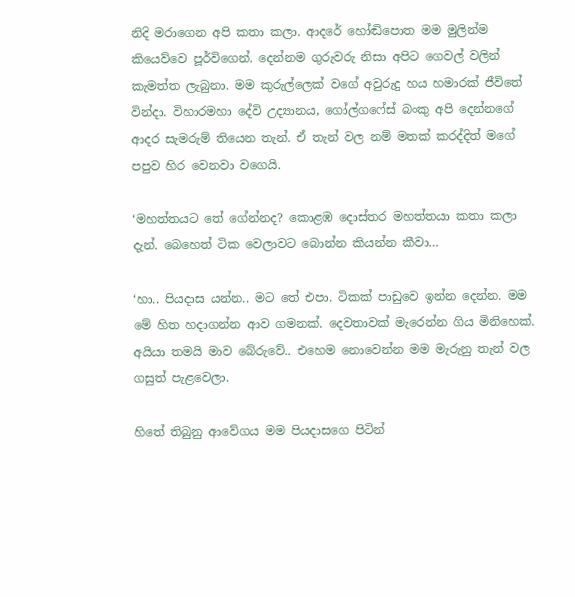නිදි මරාගෙන අපි කතා කලා. ආදරේ හෝඬිපොත මම මුලින්ම කියෙව්වෙ පූර්විගෙන්. දෙන්නම ගුරුවරු නිසා අපිට ගෙවල් වලින් කැමත්ත ලැබුනා. මම කුරුල්ලෙක් වගේ අවුරුදු හය හමාරක් ජීවිතේ වින්දා. විහාරමහා දේවි උද්‍යානය, ගෝල්ගෆේස් බංකු අපි දෙන්නගේ ආදර සැමරුම් තියෙන තැන්. ඒ තැන් වල නම් මතක් කරද්දිත් මගේ පපුව හිර වෙනවා වගෙයි.

‘මහත්තයට තේ ගේන්නද? කොළඹ දොස්තර මහත්තයා කතා කලා දැන්. බෙහෙත් ටික වෙලාවට බොන්න කියන්න කීවා…

‘හා.. පියදාස යන්න.. මට තේ එපා. ටිකක් පාඩුවෙ ඉන්න දෙන්න. මම මේ හිත හදාගන්න ආව ගමනක්. දෙවතාවක් මැරෙන්න ගිය මිනිහෙක්. අයියා තමයි මාව බේරුවේ.. එහෙම නොවෙන්න මම මැරුනු තැන් වල ගසුත් පැළවෙලා.

හිතේ තිබුනු ආවේගය මම පියදාසගෙ පිටින්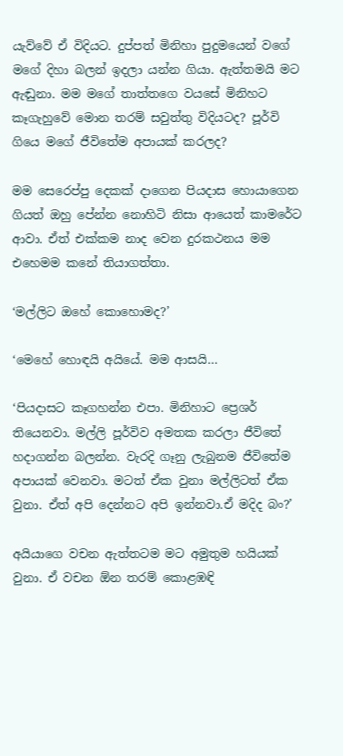යැව්වේ ඒ විදියට. දුප්පත් මිනිහා පුදුමයෙන් වගේ මගේ දිහා බලන් ඉදලා යන්න ගියා. ඇත්තමයි මට ඇඬුනා. මම මගේ තාත්තගෙ වයසේ මිනිහට කෑගැහුවේ මොන තරම් සවුත්තු විදියටද? පූර්වි ගියෙ මගේ ජීවිතේම අපායක් කරලද?

මම සෙරෙප්පු දෙකක් දාගෙන පියදාස හොයාගෙන ගියත් ඔහු පේන්න නොහිටි නිසා ආයෙත් කාමරේට ආවා. ඒත් එක්කම නාද වෙන දුරකථනය මම එහෙමම කනේ තියාගත්තා.

‘මල්ලිට ඔහේ කොහොමද?’

‘මෙහේ හොඳයි අයියේ. මම ආසයි…

‘පියදාසට කෑගහන්න එපා. මිනිහාට ප්‍රෙශර් තියෙනවා. මල්ලි පූර්විව අමතක කරලා ජීවිතේ හදාගන්න බලන්න. වැරදි ගෑනු ලැබුනම ජීවිතේම අපායක් වෙනවා. මටත් ඒක වුනා මල්ලිටත් ඒක වුනා. ඒත් අපි දෙන්නට අපි ඉන්නවා.ඒ මදිද බං?’

අයියාගෙ වචන ඇත්තටම මට අමුතුම හයියක් වුනා. ඒ වචන ඕන තරම් කොළඹඳි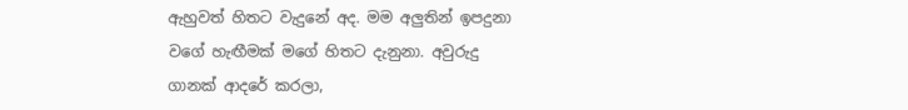ඇහුවත් හිතට වැදුනේ අද. මම අලුතින් ඉපදුනා වගේ හැඟීමක් මගේ හිතට දැනුනා. අවුරුදු ගානක් ආදරේ කරලා,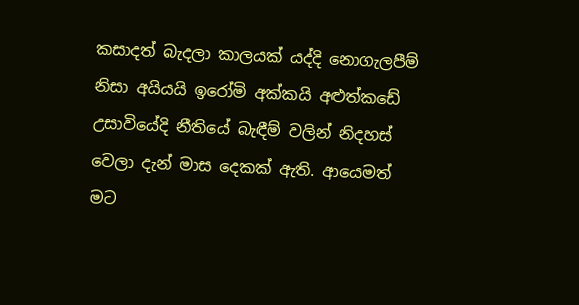කසාදත් බැදලා කාලයක් යද්දි නොගැලපීම් නිසා අයියයි ඉරෝමි අක්කයි අළුත්කඩේ උසාවියේදි නීතියේ බැඳීම් වලින් නිදහස් වෙලා දැන් මාස දෙකක් ඇති. ආයෙමත් මට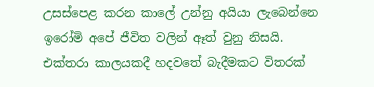උසස්පෙළ කරන කාලේ උන්නු අයියා ලැබෙන්නෙ ඉරෝමි අපේ ජීවිත වලින් ඈත් වුනු නිසයි.   එක්තරා කාලයකදී හදවතේ බැදීමකට විතරක්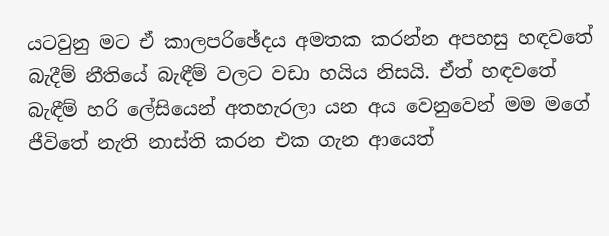යටවුනු මට ඒ කාලපරිඡේදය අමතක කරන්න අපහසු හඳවතේ බැදීම් නීතියේ බැඳීම් වලට වඩා හයිය නිසයි. ඒත් හඳවතේ බැඳීම් හරි ලේසියෙන් අතහැරලා යන අය වෙනුවෙන් මම මගේ ජීවිතේ නැති නාස්ති කරන එක ගැන ආයෙත්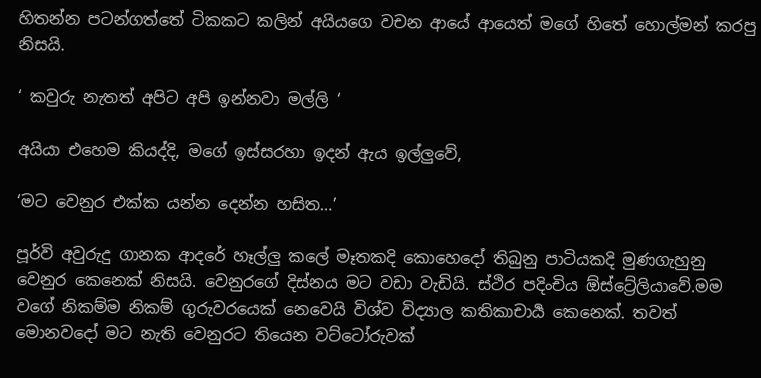හිතන්න පටන්ගත්තේ ටිකකට කලින් අයියගෙ වචන ආයේ ආයෙත් මගේ හිතේ හොල්මන් කරපු නිසයි.

‘ කවුරු නැතත් අපිට අපි ඉන්නවා මල්ලි ‘

අයියා එහෙම කියද්දි, මගේ ඉස්සරහා ඉදන් ඇය ඉල්ලුවේ,

‘මට වෙනුර එක්ක යන්න දෙන්න හසිත…’

පූර්වි අවුරුදු ගානක ආදරේ හෑල්ලු කලේ මෑතකදි කොහෙදෝ තිබුනු පාටියකදි මුණගැහුනු වෙනුර කෙනෙක් නිසයි. වෙනුරගේ දිස්නය මට වඩා වැඩියි. ස්ථිර පදිංචිය ඕස්ට්‍රේලියාවේ.මම වගේ නිකම්ම නිකම් ගුරුවරයෙක් නෙවෙයි විශ්ව විද්‍යාල කතිකාචාර්‍ය කෙනෙක්. තවත් මොනවදෝ මට නැති වෙනුරට තියෙන වට්ටෝරුවක්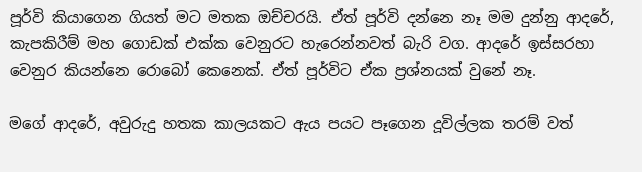පූර්වි කියාගෙන ගියත් මට මතක ඔච්චරයි. ඒත් පූර්වි දන්නෙ නෑ මම දුන්නු ආදරේ, කැපකිරීම් මහ ගොඩක් එක්ක වෙනුරට හැරෙන්නවත් බැරි වග. ආදරේ ඉස්සරහා වෙනුර කියන්නෙ රොබෝ කෙනෙක්. ඒත් පූර්විට ඒක ප්‍රශ්නයක් වුනේ නෑ.

මගේ ආදරේ, අවුරුදු හතක කාලයකට ඇය පයට පෑගෙන දූවිල්ලක තරම් වත්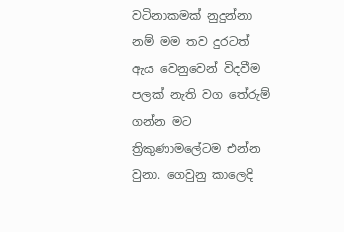වටිනාකමක් නුදුන්නා නම් මම තව දුරටත් ඇය වෙනුවෙන් විදවීම පලක් නැති වග තේරුම් ගන්න මට ත්‍රිකුණාමලේටම එන්න වුනා. ගෙවුනු කාලෙදි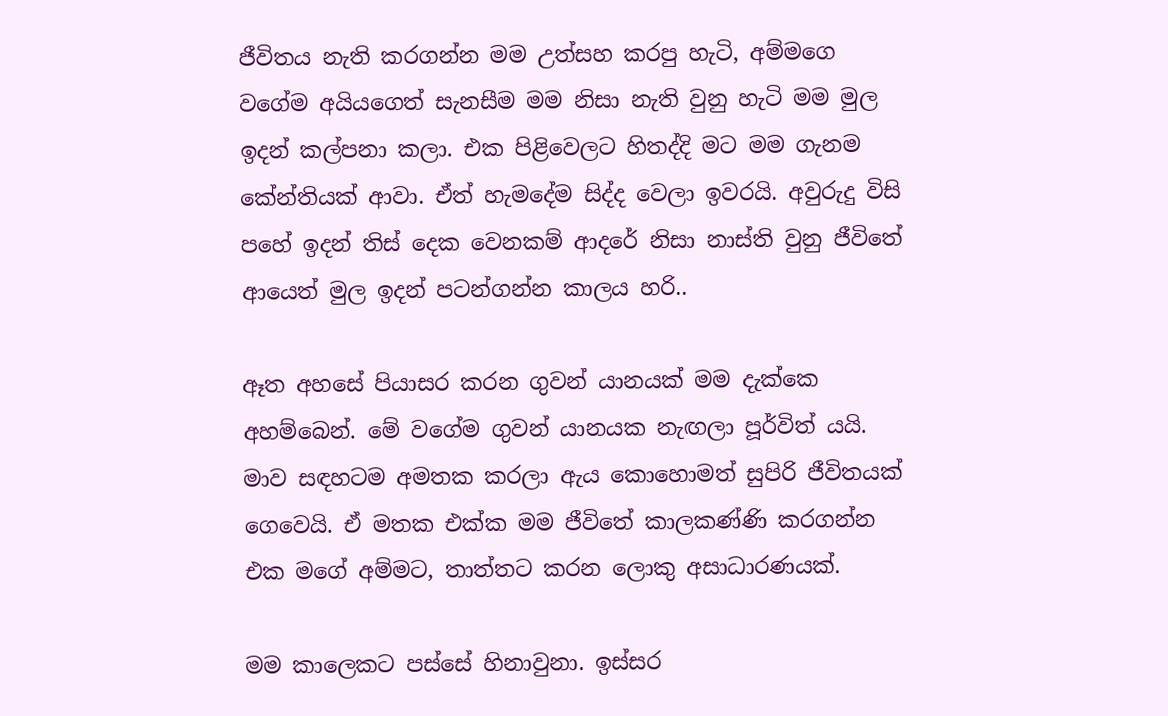ජීවිතය නැති කරගන්න මම උත්සහ කරපු හැටි, අම්මගෙ වගේම අයියගෙත් සැනසීම මම නිසා නැති වුනු හැටි මම මුල ඉදන් කල්පනා කලා. එක පිළිවෙලට හිතද්දි මට මම ගැනම කේන්තියක් ආවා. ඒත් හැමදේම සිද්ද වෙලා ඉවරයි. අවුරුදු විසි පහේ ඉදන් තිස් දෙක වෙනකම් ආදරේ නිසා නාස්ති වුනු ජීවිතේ ආයෙත් මුල ඉදන් පටන්ගන්න කාලය හරි..

ඈත අහසේ පියාසර කරන ගුවන් යානයක් මම දැක්කෙ අහම්බෙන්. මේ වගේම ගුවන් යානයක නැඟලා පූර්විත් යයි. මාව සඳහටම අමතක කරලා ඇය කොහොමත් සුපිරි ජීවිතයක් ගෙවෙයි. ඒ මතක එක්ක මම ජීවිතේ කාලකණ්ණි කරගන්න එක මගේ අම්මට, තාත්තට කරන ලොකු අසාධාරණයක්.

මම කාලෙකට පස්සේ හිනාවුනා. ඉස්සර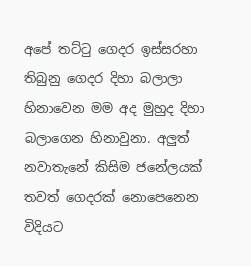අපේ තට්ටු ගෙදර ඉස්සරහා තිබුනු ගෙදර දිහා බලාලා හිනාවෙන මම අද මුහුද දිහා බලාගෙන හිනාවුනා. අලුත් නවාතැනේ කිසිම ජනේලයක් තවත් ගෙදරක් නොපෙනෙන විදියට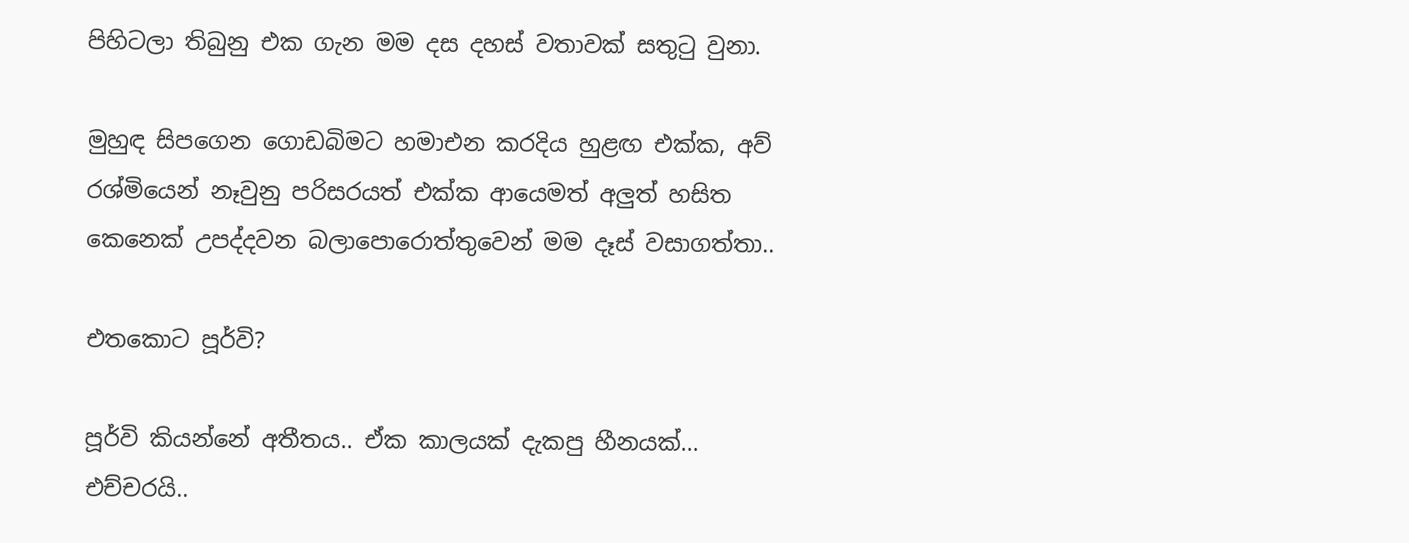පිහිටලා තිබුනු එක ගැන මම දස දහස් වතාවක් සතුටු වුනා.

මුහුඳ සිපගෙන ගොඩබිමට හමාඑන කරදිය හුළඟ එක්ක, අව් රශ්මියෙන් නෑවුනු පරිසරයත් එක්ක ආයෙමත් අලුත් හසිත කෙනෙක් උපද්දවන බලාපොරොත්තුවෙන් මම දෑස් වසාගත්තා..

එතකොට පූර්වි?

පූර්වි කියන්නේ අතීතය.. ඒක කාලයක් දැකපු හීනයක්… එච්චරයි..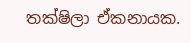තක්ෂිලා ඒකනායක.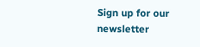Sign up for our newsletter